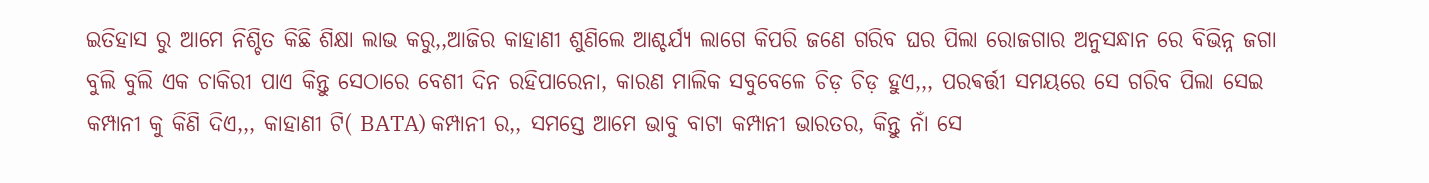ଇତିହାସ ରୁ ଆମେ ନିଶ୍ଚିତ କିଛି ଶିକ୍ଷା ଲାଭ କରୁ,,ଆଜିର କାହାଣୀ ଶୁଣିଲେ ଆଶ୍ଚର୍ଯ୍ୟ ଲାଗେ କିପରି ଜଣେ ଗରିବ ଘର ପିଲା ରୋଜଗାର ଅନୁସନ୍ଧାନ ରେ ବିଭିନ୍ନ ଜଗା ବୁଲି ବୁଲି ଏକ ଚାକିରୀ ପାଏ କିନ୍ତୁ ସେଠାରେ ବେଶୀ ଦିନ ରହିପାରେନା, କାରଣ ମାଲିକ ସବୁବେଳେ ଚିଡ଼ ଚିଡ଼ ହୁଏ,,, ପରଵର୍ତ୍ତୀ ସମୟରେ ସେ ଗରିବ ପିଲା ସେଇ କମ୍ପାନୀ କୁ କିଣି ଦିଏ,,, କାହାଣୀ ଟି( BATA) କମ୍ପାନୀ ର,, ସମସ୍ତେ ଆମେ ଭାବୁ ବାଟା କମ୍ପାନୀ ଭାରତର, କିନ୍ତୁ ନାଁ ସେ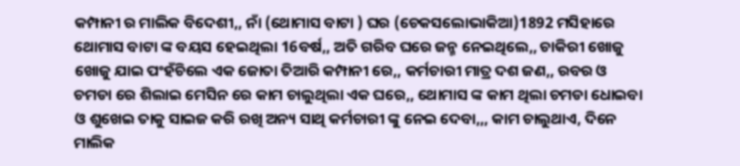କମ୍ପାନୀ ର ମାଲିକ ବିଦେଶୀ,, ନାଁ (ଥୋମାସ ବାଟା ) ଘର (ଚେକସଲୋଭାକିଆ)1892 ମସିହାରେ ଥୋମାସ ବାଟା ଙ୍କ ବୟସ ହେଇଥିଲା 16ବର୍ଷ,, ଅତି ଗରିବ ଘରେ ଜନ୍ମ ନେଇଥିଲେ,, ଚାକିରୀ ଖୋଜୁ ଖୋଜୁ ଯାଇ ପଂହଁଚିଲେ ଏକ ଜୋତା ତିଆରି କମ୍ପାନୀ ରେ,, କର୍ମଚାରୀ ମାତ୍ର ଦଶ ଜଣ,, ରବର ଓ ଚମଡା ରେ ଶିଲାଇ ମେସିନ ରେ କାମ ଚାଲୁଥିଲା ଏକ ଘରେ,, ଥୋମାସ ଙ୍କ କାମ ଥିଲା ଚମଡା ଧୋଇବା ଓ ଶୁଖେଇ ତାକୁ ସାଇଜ କରି ରଖି ଅନ୍ୟ ସାଥି କର୍ମଚାରୀ ଙ୍କୁ ନେଇ ଦେବା,,, କାମ ଚାଲୁଥାଏ, ଦିନେ ମାଲିକ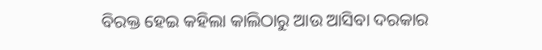ବିରକ୍ତ ହେଇ କହିଲା କାଲିଠାରୁ ଆଉ ଆସିବା ଦରକାର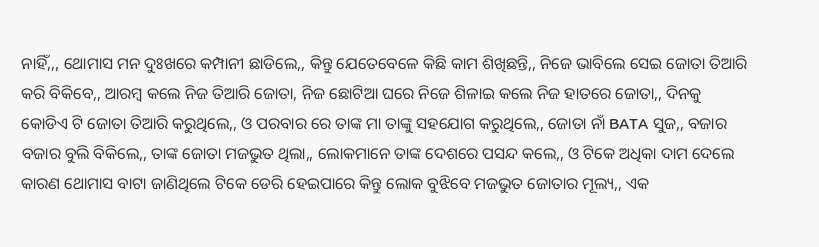ନାହିଁ,,, ଥୋମାସ ମନ ଦୁଃଖରେ କମ୍ପାନୀ ଛାଡିଲେ,, କିନ୍ତୁ ଯେତେବେଳେ କିଛି କାମ ଶିଖିଛନ୍ତି,, ନିଜେ ଭାବିଲେ ସେଇ ଜୋତା ତିଆରି କରି ବିକିବେ,, ଆରମ୍ବ କଲେ ନିଜ ତିଆରି ଜୋତା, ନିଜ ଛୋଟିଆ ଘରେ ନିଜେ ଶିଳାଇ କଲେ ନିଜ ହାତରେ ଜୋତା,, ଦିନକୁ କୋଡିଏ ଟି ଜୋତା ତିଆରି କରୁଥିଲେ,, ଓ ପରବାର ରେ ତାଙ୍କ ମା ତାଙ୍କୁ ସହଯୋଗ କରୁଥିଲେ,, ଜୋତା ନାଁ BATA ସୁଜ,, ବଜାର ବଜାର ବୁଲି ବିକିଲେ,, ତାଙ୍କ ଜୋତା ମଜଭୁତ ଥିଲା,, ଲୋକମାନେ ତାଙ୍କ ଦେଶରେ ପସନ୍ଦ କଲେ,, ଓ ଟିକେ ଅଧିକା ଦାମ ଦେଲେ କାରଣ ଥୋମାସ ବାଟା ଜାଣିଥିଲେ ଟିକେ ଡେରି ହେଇପାରେ କିନ୍ତୁ ଲୋକ ବୁଝିବେ ମଜଭୁତ ଜୋତାର ମୂଲ୍ୟ,, ଏକ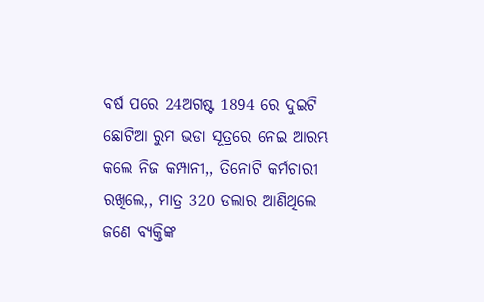ବର୍ଷ ପରେ 24ଅଗଷ୍ଟ 1894 ରେ ଦୁଇଟି ଛୋଟିଆ ରୁମ ଭଡା ସୂତ୍ରରେ ନେଇ ଆରମ୍ଭ କଲେ ନିଜ କମ୍ପାନୀ,, ତିନୋଟି କର୍ମଚାରୀ ରଖିଲେ,, ମାତ୍ର 320 ଡଲାର ଆଣିଥିଲେ ଜଣେ ବ୍ୟକ୍ତିଙ୍କ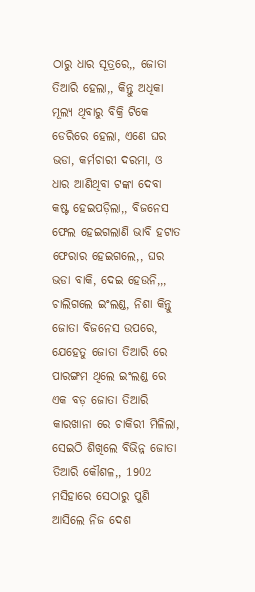ଠାରୁ ଧାର ସୂତ୍ରରେ,, ଜୋତା ତିଆରି ହେଲା,, କିନ୍ତୁ ଅଧିକା ମୂଲ୍ୟ ଥିବାରୁ ବିକ୍ରି ଟିକେ ଡେରିରେ ହେଲା, ଏଣେ ଘର ଭଡା, କର୍ମଚାରୀ ଦରମା, ଓ ଧାର ଆଣିଥିବା ଟଙ୍କା ଦେବା କଷ୍ଟ ହେଇପଡ଼ିଲା,, ବିଜନେସ ଫେଲ ହେଇଗଲାଣି ଭାବି ହଟାତ ଫେରାର ହେଇଗଲେ,, ଘର ଭଡା ବାକି, ଦେଇ ହେଉନି,,, ଚାଲିଗଲେ ଇଂଲଣ୍ଡ, ନିଶା କିନ୍ତୁ ଜୋତା ବିଜନେସ ଉପରେ, ଯେହେତୁ ଜୋତା ତିଆରି ରେ ପାରଙ୍ଗମ ଥିଲେ ଇଂଲଣ୍ଡ ରେ ଏକ ବଡ଼ ଜୋତା ତିଆରି କାରଖାନା ରେ ଚାକିରୀ ମିଳିଲା, ସେଇଠି ଶିଖିଲେ ବିଭିନ୍ନ ଜୋତା ତିଆରି କୌଶଳ,, 1902 ମସିହାରେ ସେଠାରୁ ପୁଣି ଆସିଲେ ନିଜ ଦେଶ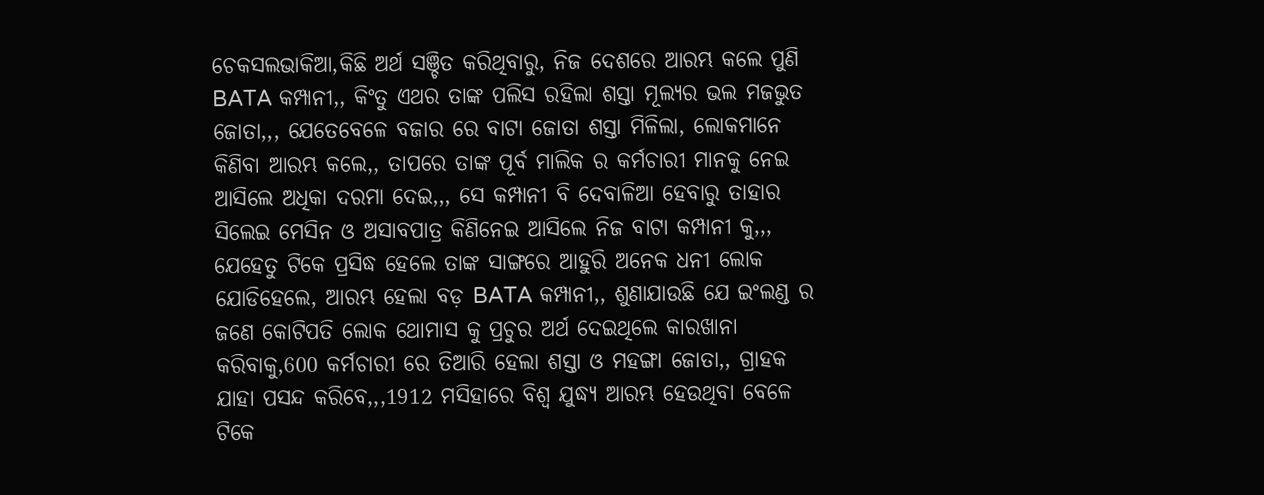ଚେକସଲଭାକିଆ,କିଛି ଅର୍ଥ ସଞ୍ଚିତ କରିଥିବାରୁ, ନିଜ ଦେଶରେ ଆରମ୍ଭ କଲେ ପୁଣି BATA କମ୍ପାନୀ,, କିଂତୁ ଏଥର ତାଙ୍କ ପଲିସ ରହିଲା ଶସ୍ତା ମୂଲ୍ୟର ଭଲ ମଜଭୁତ ଜୋତା,,, ଯେତେବେଳେ ବଜାର ରେ ବାଟା ଜୋତା ଶସ୍ତା ମିଳିଲା, ଲୋକମାନେ କିଣିବା ଆରମ୍ଭ କଲେ,, ତାପରେ ତାଙ୍କ ପୂର୍ବ ମାଲିକ ର କର୍ମଚାରୀ ମାନକୁ ନେଇ ଆସିଲେ ଅଧିକା ଦରମା ଦେଇ,,, ସେ କମ୍ପାନୀ ବି ଦେବାଳିଆ ହେବାରୁ ତାହାର ସିଲେଇ ମେସିନ ଓ ଅସାବପାତ୍ର କିଣିନେଇ ଆସିଲେ ନିଜ ବାଟା କମ୍ପାନୀ କୁ,,, ଯେହେତୁ ଟିକେ ପ୍ରସିଦ୍ଧ ହେଲେ ତାଙ୍କ ସାଙ୍ଗରେ ଆହୁରି ଅନେକ ଧନୀ ଲୋକ ଯୋଡିହେଲେ, ଆରମ୍ଭ ହେଲା ବଡ଼ BATA କମ୍ପାନୀ,, ଶୁଣାଯାଉଛି ଯେ ଇଂଲଣ୍ଡ ର ଜଣେ କୋଟିପତି ଲୋକ ଥୋମାସ କୁ ପ୍ରଚୁର ଅର୍ଥ ଦେଇଥିଲେ କାରଖାନା କରିବାକୁ,600 କର୍ମଚାରୀ ରେ ତିଆରି ହେଲା ଶସ୍ତା ଓ ମହଙ୍ଗା ଜୋତା,, ଗ୍ରାହକ ଯାହା ପସନ୍ଦ କରିବେ,,,1912 ମସିହାରେ ବିଶ୍ୱ ଯୁଦ୍ଧ୍ୟ ଆରମ୍ଭ ହେଉଥିବା ବେଳେ ଟିକେ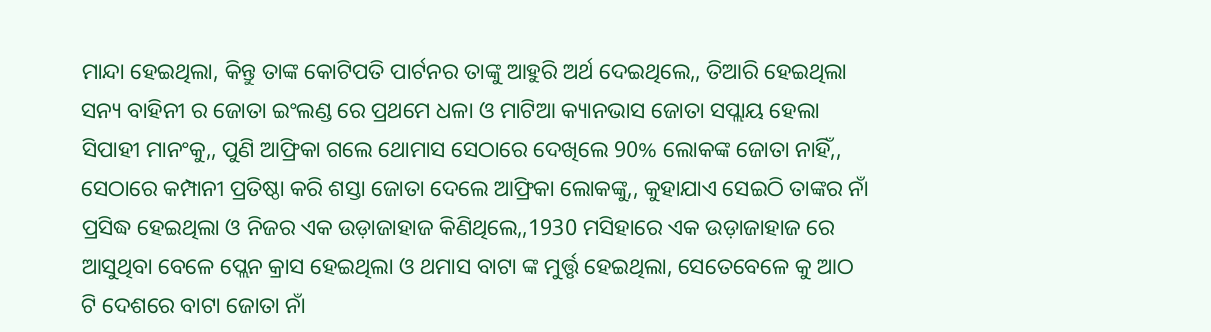ମାନ୍ଦା ହେଇଥିଲା, କିନ୍ତୁ ତାଙ୍କ କୋଟିପତି ପାର୍ଟନର ତାଙ୍କୁ ଆହୁରି ଅର୍ଥ ଦେଇଥିଲେ,, ତିଆରି ହେଇଥିଲା ସନ୍ୟ ବାହିନୀ ର ଜୋତା ଇଂଲଣ୍ଡ ରେ ପ୍ରଥମେ ଧଳା ଓ ମାଟିଆ କ୍ୟାନଭାସ ଜୋତା ସପ୍ଲାୟ ହେଲା ସିପାହୀ ମାନଂକୁ,, ପୁଣି ଆଫ୍ରିକା ଗଲେ ଥୋମାସ ସେଠାରେ ଦେଖିଲେ 90% ଲୋକଙ୍କ ଜୋତା ନାହିଁ,, ସେଠାରେ କମ୍ପାନୀ ପ୍ରତିଷ୍ଠା କରି ଶସ୍ତା ଜୋତା ଦେଲେ ଆଫ୍ରିକା ଲୋକଙ୍କୁ,, କୁହାଯାଏ ସେଇଠି ତାଙ୍କର ନାଁ ପ୍ରସିଦ୍ଧ ହେଇଥିଲା ଓ ନିଜର ଏକ ଉଡ଼ାଜାହାଜ କିଣିଥିଲେ,,1930 ମସିହାରେ ଏକ ଉଡ଼ାଜାହାଜ ରେ ଆସୁଥିବା ବେଳେ ପ୍ଲେନ କ୍ରାସ ହେଇଥିଲା ଓ ଥମାସ ବାଟା ଙ୍କ ମୁର୍ତ୍ତୃ ହେଇଥିଲା, ସେତେବେଳେ କୁ ଆଠ ଟି ଦେଶରେ ବାଟା ଜୋତା ନାଁ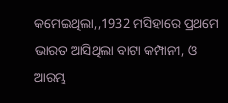କମେଇଥିଲା,,1932 ମସିହାରେ ପ୍ରଥମେ ଭାରତ ଆସିଥିଲା ବାଟା କମ୍ପାନୀ, ଓ ଆରମ୍ଭ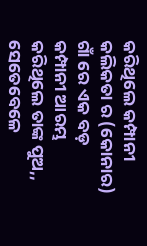କରିଥିଲେ କମ୍ପାନୀ କଲିକତା ର (କୋନାର) ଗାଁ ରେ ଏକ ବଡ଼ କମ୍ପାନୀ ଆରମ୍ଭ କରିଥିଲେ ତାଙ୍କ ପୁଅ,, ସେତେବେଳେ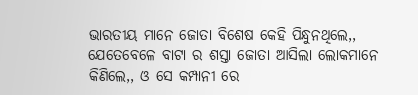ଭାରତୀୟ ମାନେ ଜୋତା ବିଶେଷ କେହି ପିନ୍ଧୁନଥିଲେ,, ଯେତେବେଳେ ବାଟା ର ଶସ୍ତା ଜୋତା ଆସିଲା ଲୋକମାନେ କିଣିଲେ,, ଓ ସେ କମ୍ପାନୀ ରେ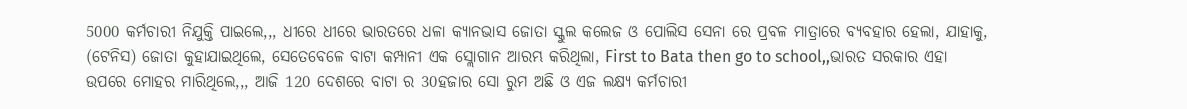5000 କର୍ମଚାରୀ ନିଯୁକ୍ତି ପାଇଲେ,,, ଧୀରେ ଧୀରେ ଭାରତରେ ଧଳା କ୍ୟାନଭାସ ଜୋତା ସ୍କୁଲ କଲେଜ ଓ ପୋଲିସ ସେନା ରେ ପ୍ରବଳ ମାତ୍ରାରେ ବ୍ୟବହାର ହେଲା, ଯାହାକୁ, (ଟେନିସ) ଜୋତା କୁହାଯାଇଥିଲେ, ସେତେବେଳେ ବାଟା କମ୍ପାନୀ ଏକ ସ୍ଲୋଗାନ ଆରମ୍ଭ କରିଥିଲା, First to Bata then go to school,,ଭାରତ ସରକାର ଏହା ଉପରେ ମୋହର ମାରିଥିଲେ,,, ଆଜି 120 ଦେଶରେ ବାଟା ର 30ହଜାର ସୋ ରୁମ ଅଛି ଓ ଏଜ ଲକ୍ଷ୍ୟ କର୍ମଚାରୀ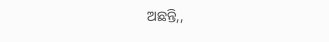ଅଛନ୍ତି,,